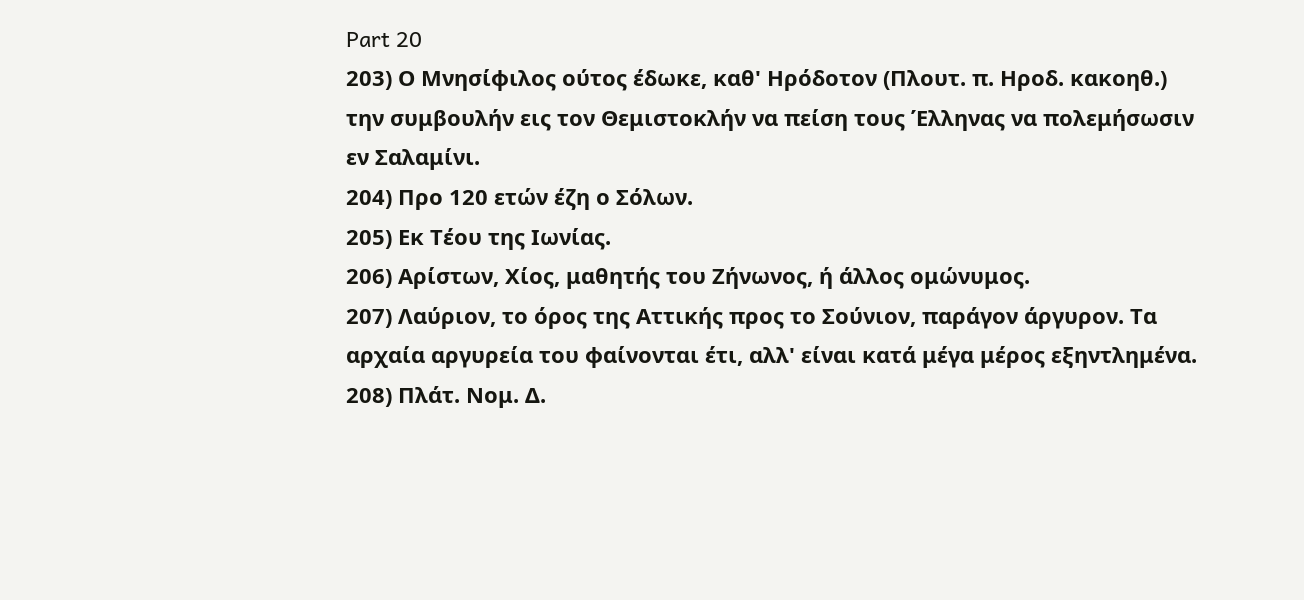Part 20
203) Ο Μνησίφιλος ούτος έδωκε, καθ' Ηρόδοτον (Πλουτ. π. Ηροδ. κακοηθ.) την συμβουλήν εις τον Θεμιστοκλήν να πείση τους Έλληνας να πολεμήσωσιν εν Σαλαμίνι.
204) Προ 120 ετών έζη ο Σόλων.
205) Εκ Τέου της Ιωνίας.
206) Αρίστων, Χίος, μαθητής του Ζήνωνος, ή άλλος ομώνυμος.
207) Λαύριον, το όρος της Αττικής προς το Σούνιον, παράγον άργυρον. Τα αρχαία αργυρεία του φαίνονται έτι, αλλ' είναι κατά μέγα μέρος εξηντλημένα.
208) Πλάτ. Νομ. Δ.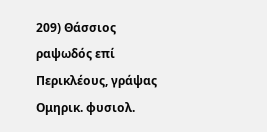209) Θάσσιος ραψωδός επί Περικλέους, γράψας Ομηρικ. φυσιολ.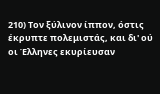210) Τον ξύλινον ίππον, όστις έκρυπτε πολεμιστάς, και δι' ού οι Έλληνες εκυρίευσαν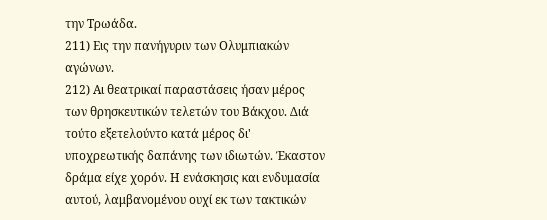την Τρωάδα.
211) Εις την πανήγυριν των Ολυμπιακών αγώνων.
212) Αι θεατρικαί παραστάσεις ήσαν μέρος των θρησκευτικών τελετών του Βάκχου. Διά τούτο εξετελούντο κατά μέρος δι' υποχρεωτικής δαπάνης των ιδιωτών. Έκαστον δράμα είχε χορόν. Η ενάσκησις και ενδυμασία αυτού, λαμβανομένου ουχί εκ των τακτικών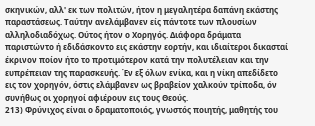σκηνικών, αλλ' εκ των πολιτών, ήτον η μεγαλητέρα δαπάνη εκάστης παραστάσεως. Ταύτην ανελάμβανεν είς πάντοτε των πλουσίων αλληλοδιαδόχως. Ούτος ήτον ο Χορηγός. Διάφορα δράματα παριστώντο ή εδιδάσκοντο εις εκάστην εορτήν, και ιδιαίτεροι δικασταί έκρινον ποίον ήτο το προτιμότερον κατά την πολυτέλειαν και την ευπρέπειαν της παρασκευής. Έν εξ όλων ενίκα, και η νίκη απεδίδετο εις τον χορηγόν, όστις ελάμβανεν ως βραβείον χαλκούν τρίποδα, όν συνήθως οι χορηγοί αφιέρουν εις τους Θεούς.
213) Φρύνιχος είναι ο δραματοποιός, γνωστός ποιητής, μαθητής του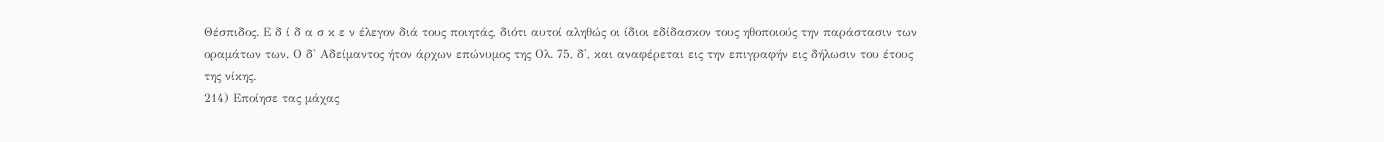Θέσπιδος. Ε δ ί δ α σ κ ε ν έλεγον διά τους ποιητάς, διότι αυτοί αληθώς οι ίδιοι εδίδασκον τους ηθοποιούς την παράστασιν των οραμάτων των. Ο δ' Αδείμαντος ήτον άρχων επώνυμος της Ολ. 75, δ', και αναφέρεται εις την επιγραφήν εις δήλωσιν του έτους της νίκης.
214) Εποίησε τας μάχας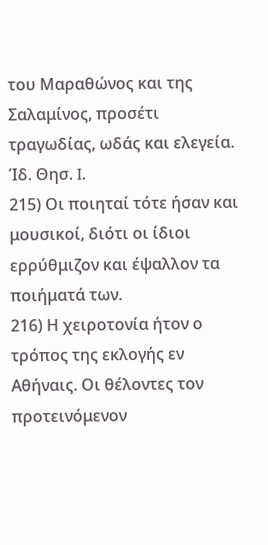του Μαραθώνος και της Σαλαμίνος, προσέτι τραγωδίας, ωδάς και ελεγεία. Ίδ. Θησ. I.
215) Οι ποιηταί τότε ήσαν και μουσικοί, διότι οι ίδιοι ερρύθμιζον και έψαλλον τα ποιήματά των.
216) Η χειροτονία ήτον ο τρόπος της εκλογής εν Αθήναις. Οι θέλοντες τον προτεινόμενον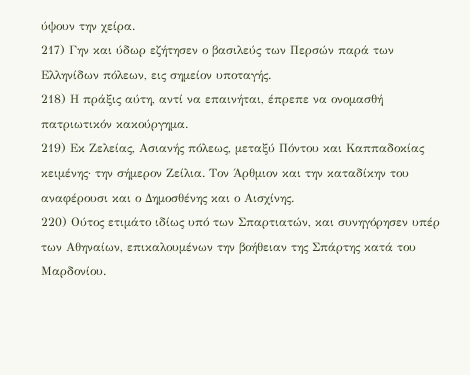ύψουν την χείρα.
217) Γην και ύδωρ εζήτησεν ο βασιλεύς των Περσών παρά των Ελληνίδων πόλεων, εις σημείον υποταγής.
218) Η πράξις αύτη, αντί να επαινήται, έπρεπε να ονομασθή πατριωτικόν κακούργημα.
219) Εκ Ζελείας, Ασιανής πόλεως, μεταξύ Πόντου και Καππαδοκίας κειμένης· την σήμερον Ζείλια. Τον Άρθμιον και την καταδίκην του αναφέρουσι και ο Δημοσθένης και ο Αισχίνης.
220) Ούτος ετιμάτο ιδίως υπό των Σπαρτιατών, και συνηγόρησεν υπέρ των Αθηναίων, επικαλουμένων την βοήθειαν της Σπάρτης κατά του Μαρδονίου.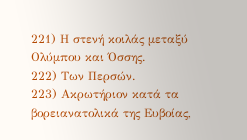221) Η στενή κοιλάς μεταξύ Ολύμπου και Όσσης.
222) Των Περσών.
223) Ακρωτήριον κατά τα βορειανατολικά της Ευβοίας,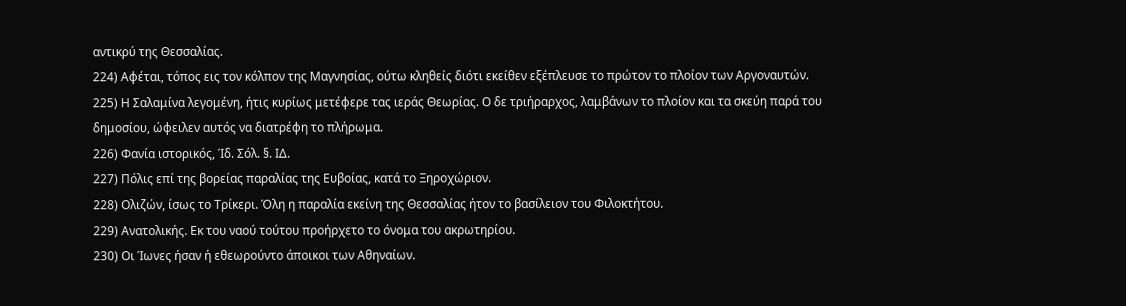αντικρύ της Θεσσαλίας.
224) Αφέται, τόπος εις τον κόλπον της Μαγνησίας, ούτω κληθείς διότι εκείθεν εξέπλευσε το πρώτον το πλοίον των Αργοναυτών.
225) Η Σαλαμίνα λεγομένη, ήτις κυρίως μετέφερε τας ιεράς Θεωρίας. Ο δε τριήραρχος, λαμβάνων το πλοίον και τα σκεύη παρά του δημοσίου, ώφειλεν αυτός να διατρέφη το πλήρωμα.
226) Φανία ιστορικός, Ίδ. Σόλ. §. ΙΔ.
227) Πόλις επί της βορείας παραλίας της Ευβοίας, κατά το Ξηροχώριον.
228) Ολιζών, ίσως το Τρίκερι. Όλη η παραλία εκείνη της Θεσσαλίας ήτον το βασίλειον του Φιλοκτήτου.
229) Ανατολικής. Εκ του ναού τούτου προήρχετο το όνομα του ακρωτηρίου.
230) Οι Ίωνες ήσαν ή εθεωρούντο άποικοι των Αθηναίων.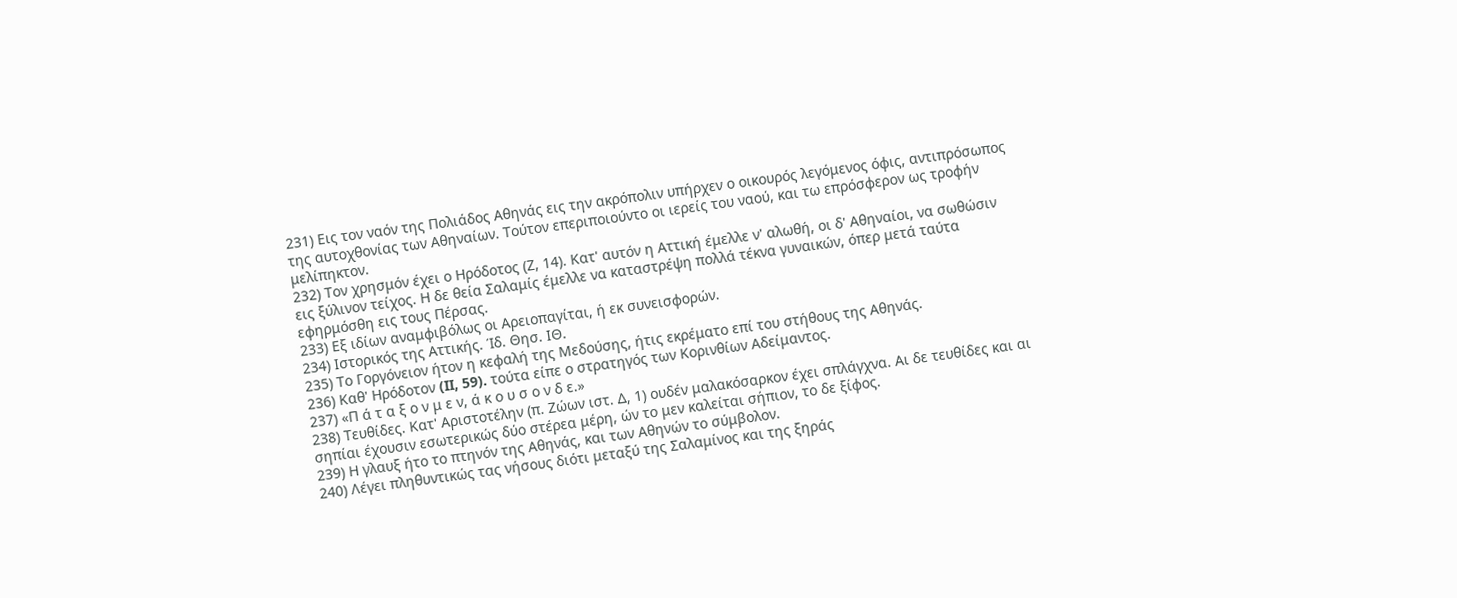231) Εις τον ναόν της Πολιάδος Αθηνάς εις την ακρόπολιν υπήρχεν ο οικουρός λεγόμενος όφις, αντιπρόσωπος της αυτοχθονίας των Αθηναίων. Τούτον επεριποιούντο οι ιερείς του ναού, και τω επρόσφερον ως τροφήν μελίπηκτον.
232) Τον χρησμόν έχει ο Ηρόδοτος (Ζ, 14). Κατ' αυτόν η Αττική έμελλε ν' αλωθή, οι δ' Αθηναίοι, να σωθώσιν εις ξύλινον τείχος. Η δε θεία Σαλαμίς έμελλε να καταστρέψη πολλά τέκνα γυναικών, όπερ μετά ταύτα εφηρμόσθη εις τους Πέρσας.
233) Εξ ιδίων αναμφιβόλως οι Αρειοπαγίται, ή εκ συνεισφορών.
234) Ιστορικός της Αττικής. Ίδ. Θησ. ΙΘ.
235) Το Γοργόνειον ήτον η κεφαλή της Μεδούσης, ήτις εκρέματο επί του στήθους της Αθηνάς.
236) Καθ' Ηρόδοτον (II, 59). τούτα είπε ο στρατηγός των Κορινθίων Αδείμαντος.
237) «Π ά τ α ξ ο ν μ ε ν, ά κ ο υ σ ο ν δ ε.»
238) Τευθίδες. Κατ' Αριστοτέλην (π. Ζώων ιστ. Δ, 1) ουδέν μαλακόσαρκον έχει σπλάγχνα. Αι δε τευθίδες και αι σηπίαι έχουσιν εσωτερικώς δύο στέρεα μέρη, ών το μεν καλείται σήπιον, το δε ξίφος.
239) Η γλαυξ ήτο το πτηνόν της Αθηνάς, και των Αθηνών το σύμβολον.
240) Λέγει πληθυντικώς τας νήσους διότι μεταξύ της Σαλαμίνος και της ξηράς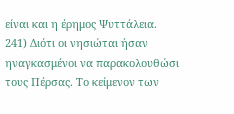είναι και η έρημος Ψυττάλεια.
241) Διότι οι νησιώται ήσαν ηναγκασμένοι να παρακολουθώσι τους Πέρσας. Το κείμενον των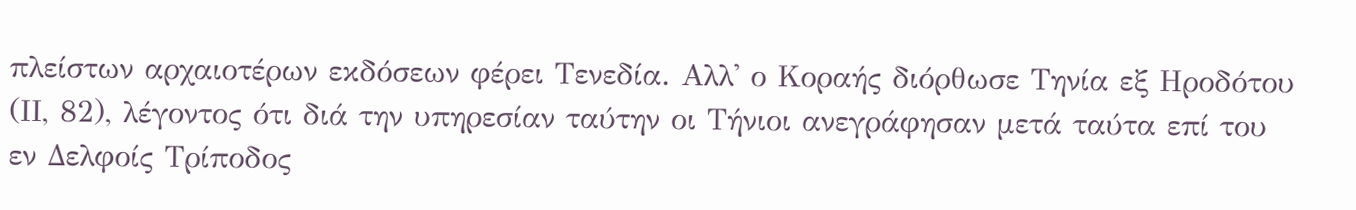πλείστων αρχαιοτέρων εκδόσεων φέρει Τενεδία. Αλλ' ο Κοραής διόρθωσε Τηνία εξ Ηροδότου (ΙΙ, 82), λέγοντος ότι διά την υπηρεσίαν ταύτην οι Τήνιοι ανεγράφησαν μετά ταύτα επί του εν Δελφοίς Τρίποδος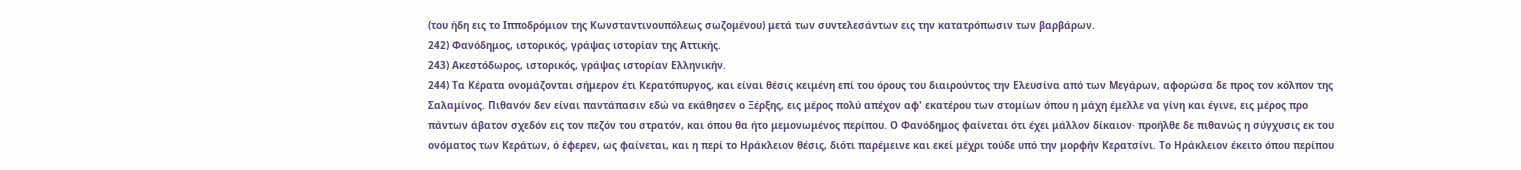(του ήδη εις το Ιπποδρόμιον της Κωνσταντινουπόλεως σωζομένου) μετά των συντελεσάντων εις την κατατρόπωσιν των βαρβάρων.
242) Φανόδημος, ιστορικός, γράψας ιστορίαν της Αττικής.
243) Ακεστόδωρος, ιστορικός, γράψας ιστορίαν Ελληνικήν.
244) Τα Κέρατα ονομάζονται σήμερον έτι Κερατόπυργος, και είναι θέσις κειμένη επί του όρους του διαιρούντος την Ελευσίνα από των Μεγάρων, αφορώσα δε προς τον κόλπον της Σαλαμίνος. Πιθανόν δεν είναι παντάπασιν εδώ να εκάθησεν ο Ξέρξης, εις μέρος πολύ απέχον αφ' εκατέρου των στομίων όπου η μάχη έμελλε να γίνη και έγινε, εις μέρος προ πάντων άβατον σχεδόν εις τον πεζόν του στρατόν, και όπου θα ήτο μεμονωμένος περίπου. Ο Φανόδημος φαίνεται ότι έχει μάλλον δίκαιον· προήλθε δε πιθανώς η σύγχυσις εκ του ονόματος των Κεράτων, ό έφερεν, ως φαίνεται, και η περί το Ηράκλειον θέσις, διότι παρέμεινε και εκεί μέχρι τούδε υπό την μορφήν Κερατσίνι. Το Ηράκλειον έκειτο όπου περίπου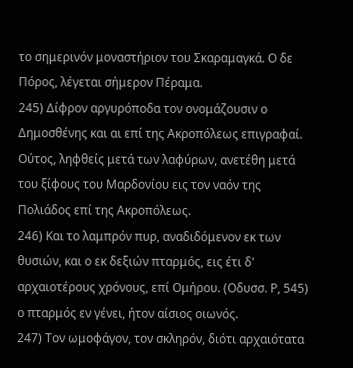το σημερινόν μοναστήριον του Σκαραμαγκά. Ο δε Πόρος, λέγεται σήμερον Πέραμα.
245) Δίφρον αργυρόποδα τον ονομάζουσιν ο Δημοσθένης και αι επί της Ακροπόλεως επιγραφαί. Ούτος, ληφθείς μετά των λαφύρων, ανετέθη μετά του ξίφους του Μαρδονίου εις τον ναόν της Πολιάδος επί της Ακροπόλεως.
246) Και το λαμπρόν πυρ, αναδιδόμενον εκ των θυσιών, και ο εκ δεξιών πταρμός, εις έτι δ' αρχαιοτέρους χρόνους, επί Ομήρου. (Οδυσσ. Ρ, 545) ο πταρμός εν γένει, ήτον αίσιος οιωνός.
247) Τον ωμοφάγον, τον σκληρόν, διότι αρχαιότατα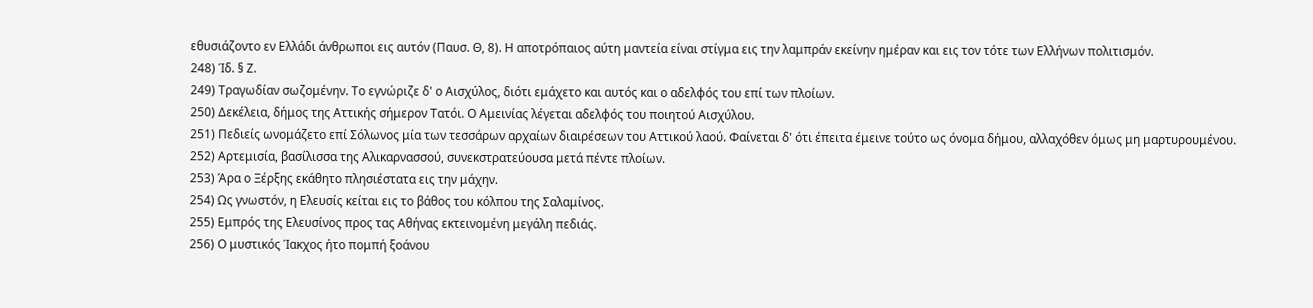εθυσιάζοντο εν Ελλάδι άνθρωποι εις αυτόν (Παυσ. Θ, 8). Η αποτρόπαιος αύτη μαντεία είναι στίγμα εις την λαμπράν εκείνην ημέραν και εις τον τότε των Ελλήνων πολιτισμόν.
248) Ίδ. § Ζ.
249) Τραγωδίαν σωζομένην. Το εγνώριζε δ' ο Aισχύλος, διότι εμάχετο και αυτός και ο αδελφός του επί των πλοίων.
250) Δεκέλεια, δήμος της Αττικής σήμερον Τατόι. Ο Αμεινίας λέγεται αδελφός του ποιητού Αισχύλου.
251) Πεδιείς ωνομάζετο επί Σόλωνος μία των τεσσάρων αρχαίων διαιρέσεων του Αττικού λαού. Φαίνεται δ' ότι έπειτα έμεινε τούτο ως όνομα δήμου, αλλαχόθεν όμως μη μαρτυρουμένου.
252) Αρτεμισία, βασίλισσα της Αλικαρνασσού, συνεκστρατεύουσα μετά πέντε πλοίων.
253) Άρα ο Ξέρξης εκάθητο πλησιέστατα εις την μάχην.
254) Ως γνωστόν, η Ελευσίς κείται εις το βάθος του κόλπου της Σαλαμίνος.
255) Εμπρός της Ελευσίνος προς τας Αθήνας εκτεινομένη μεγάλη πεδιάς.
256) Ο μυστικός Ίακχος ήτο πομπή ξοάνου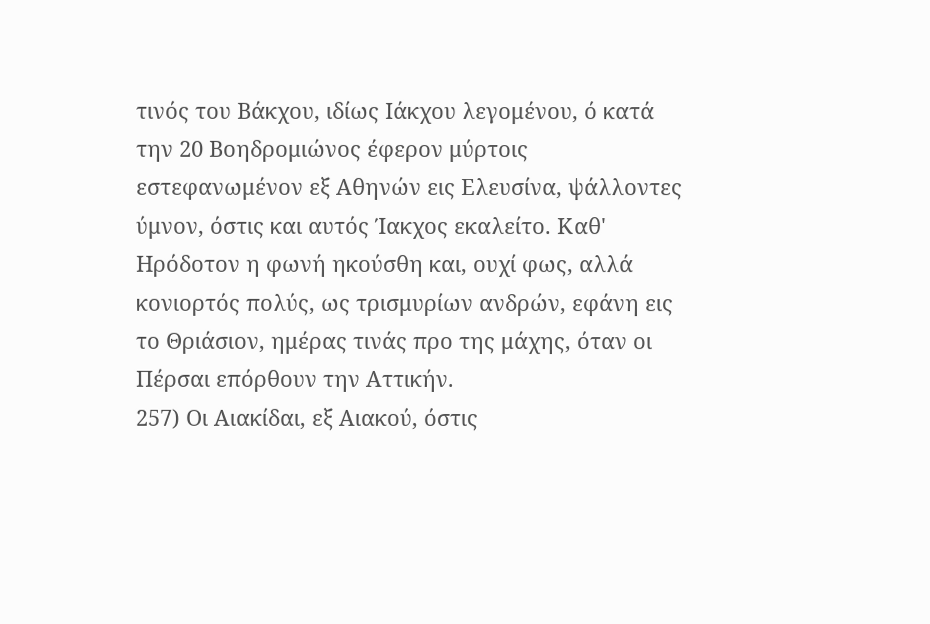τινός του Βάκχου, ιδίως Ιάκχου λεγομένου, ό κατά την 20 Βοηδρομιώνος έφερον μύρτοις εστεφανωμένον εξ Αθηνών εις Ελευσίνα, ψάλλοντες ύμνον, όστις και αυτός Ίακχος εκαλείτο. Καθ' Ηρόδοτον η φωνή ηκούσθη και, ουχί φως, αλλά κονιορτός πολύς, ως τρισμυρίων ανδρών, εφάνη εις το Θριάσιον, ημέρας τινάς προ της μάχης, όταν οι Πέρσαι επόρθουν την Αττικήν.
257) Οι Αιακίδαι, εξ Αιακού, όστις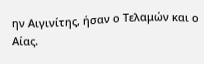ην Αιγινίτης, ήσαν ο Τελαμών και ο Αίας.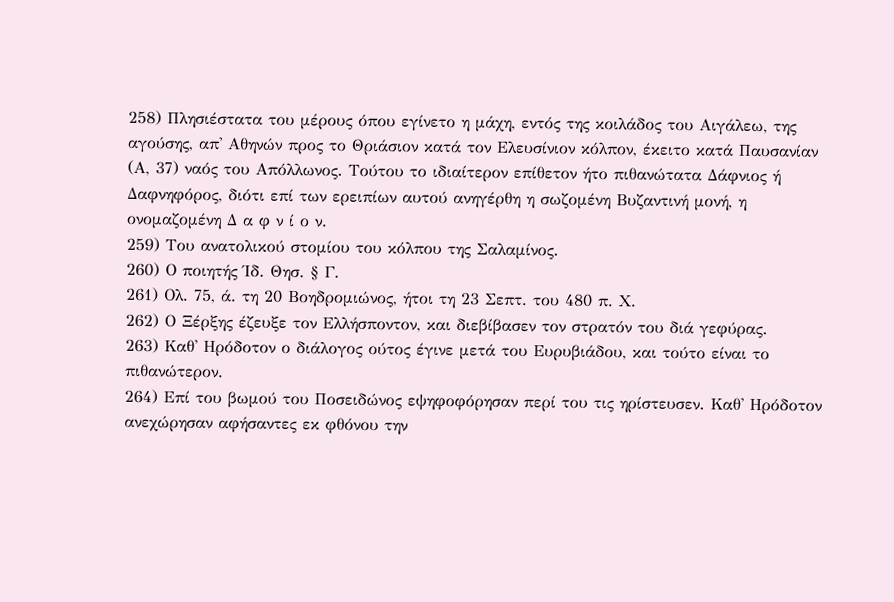258) Πλησιέστατα του μέρους όπου εγίνετο η μάχη, εντός της κοιλάδος του Αιγάλεω, της αγούσης, απ' Αθηνών προς το Θριάσιον κατά τον Ελευσίνιον κόλπον, έκειτο κατά Παυσανίαν (Α, 37) ναός του Απόλλωνος. Τούτου το ιδιαίτερον επίθετον ήτο πιθανώτατα Δάφνιος ή Δαφνηφόρος, διότι επί των ερειπίων αυτού ανηγέρθη η σωζομένη Βυζαντινή μονή, η ονομαζομένη Δ α φ ν ί ο ν.
259) Του ανατολικού στομίου του κόλπου της Σαλαμίνος.
260) Ο ποιητής Ίδ. Θησ. § Γ.
261) Ολ. 75, ά. τη 20 Βοηδρομιώνος, ήτοι τη 23 Σεπτ. του 480 π. Χ.
262) Ο Ξέρξης έζευξε τον Ελλήσποντον, και διεβίβασεν τον στρατόν του διά γεφύρας.
263) Καθ' Ηρόδοτον ο διάλογος ούτος έγινε μετά του Ευρυβιάδου, και τούτο είναι το πιθανώτερον.
264) Επί του βωμού του Ποσειδώνος εψηφοφόρησαν περί του τις ηρίστευσεν. Καθ' Ηρόδοτον ανεχώρησαν αφήσαντες εκ φθόνου την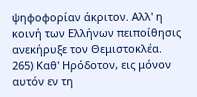ψηφοφορίαν άκριτον. Αλλ' η κοινή των Ελλήνων πειποίθησις ανεκήρυξε τον Θεμιστοκλέα.
265) Καθ' Ηρόδοτον, εις μόνον αυτόν εν τη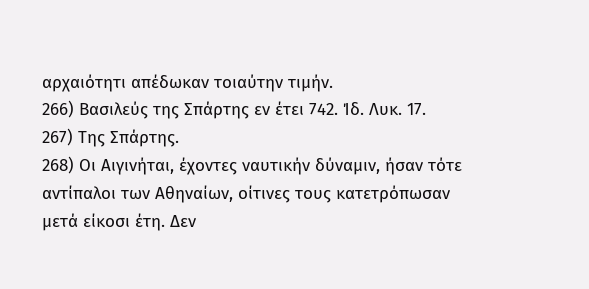αρχαιότητι απέδωκαν τοιαύτην τιμήν.
266) Βασιλεύς της Σπάρτης εν έτει 742. Ίδ. Λυκ. 17.
267) Της Σπάρτης.
268) Οι Αιγινήται, έχοντες ναυτικήν δύναμιν, ήσαν τότε αντίπαλοι των Αθηναίων, οίτινες τους κατετρόπωσαν μετά είκοσι έτη. Δεν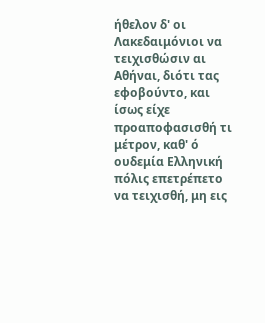ήθελον δ' οι Λακεδαιμόνιοι να τειχισθώσιν αι Αθήναι, διότι τας εφοβούντο, και ίσως είχε προαποφασισθή τι μέτρον, καθ' ό ουδεμία Ελληνική πόλις επετρέπετο να τειχισθή, μη εις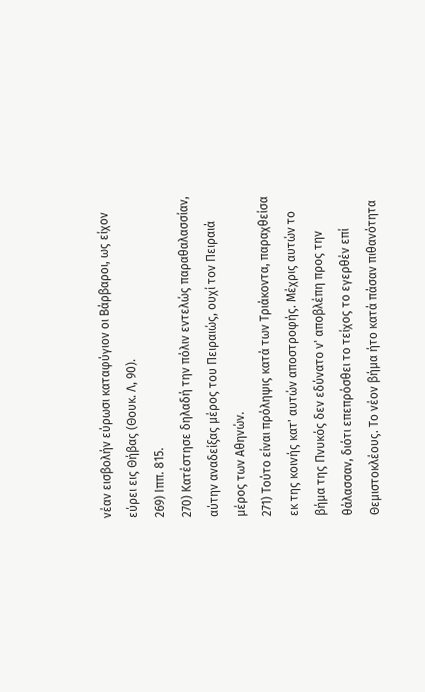νέαν εισβολήν εύρωσι καταφύγιον οι Βάρβαροι, ως είχον εύρει εις Θήβας (Θουκ. Λ, 90).
269) Ιππ. 815.
270) Κατέστησε δηλαδή την πόλιν εντελώς παραθαλασσίαν, αύτην αναδείξας μέρος του Πειραιώς, ουχί τον Πειραιά μέρος των Αθηνών.
271) Τούτο είναι πρόληψις κατά των Τριάκοντα, παραχθείσα εκ της κοινής κατ' αυτών αποστροφής. Μέχρις αυτών το βήμα της Πνυκός δεν εδύνατο ν' αποβλέπη προς την θάλασσαν, διότι επεπρόσθει το τείχος το εγερθέν επί Θεμιστοκλέους. Το νέον βήμα ήτο κατά πάσαν πιθανότητα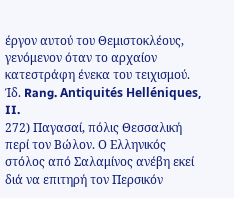έργον αυτού του Θεμιστοκλέους, γενόμενον όταν το αρχαίον κατεστράφη ένεκα του τειχισμού. Ίδ. Rang. Antiquités Helléniques, II.
272) Παγασαί, πόλις Θεσσαλική περί τον Βώλον. Ο Ελληνικός στόλος από Σαλαμίνος ανέβη εκεί διά να επιτηρή τον Περσικόν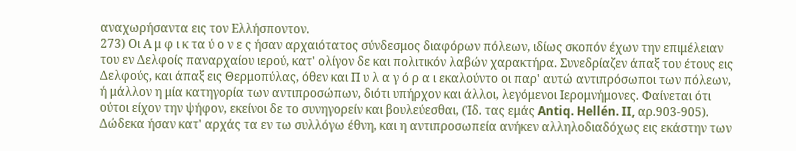αναχωρήσαντα εις τον Ελλήσποντον.
273) Οι Α μ φ ι κ τα ύ ο ν ε ς ήσαν αρχαιότατος σύνδεσμος διαφόρων πόλεων, ιδίως σκοπόν έχων την επιμέλειαν του εν Δελφοίς παναρχαίου ιερού, κατ' ολίγον δε και πολιτικόν λαβών χαρακτήρα. Συνεδρίαζεν άπαξ του έτους εις Δελφούς, και άπαξ εις Θερμοπύλας, όθεν και Π υ λ α γ ό ρ α ι εκαλούντο οι παρ' αυτώ αντιπρόσωποι των πόλεων, ή μάλλον η μία κατηγορία των αντιπροσώπων, διότι υπήρχον και άλλοι, λεγόμενοι Ιερομνήμονες. Φαίνεται ότι ούτοι είχον την ψήφον, εκείνοι δε το συνηγορείν και βουλεύεσθαι, (Ίδ. τας εμάς Antiq. Hellén. II, αρ.903-905). Δώδεκα ήσαν κατ' αρχάς τα εν τω συλλόγω έθνη, και η αντιπροσωπεία ανήκεν αλληλοδιαδόχως εις εκάστην των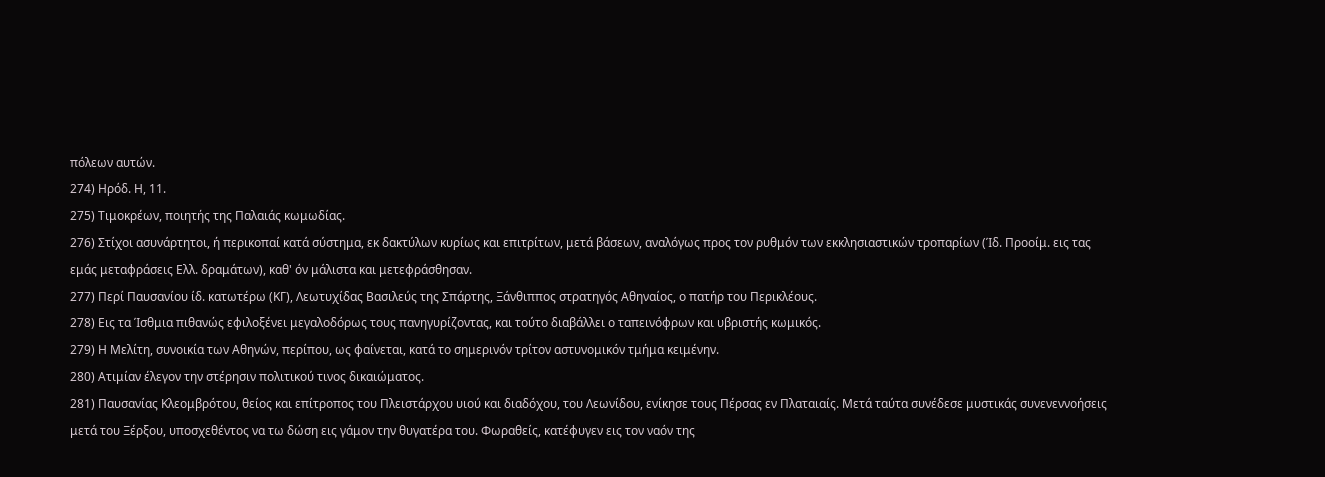πόλεων αυτών.
274) Ηρόδ. Η, 11.
275) Τιμοκρέων, ποιητής της Παλαιάς κωμωδίας.
276) Στίχοι ασυνάρτητοι, ή περικοπαί κατά σύστημα, εκ δακτύλων κυρίως και επιτρίτων, μετά βάσεων, αναλόγως προς τον ρυθμόν των εκκλησιαστικών τροπαρίων (Ίδ. Προοίμ. εις τας εμάς μεταφράσεις Ελλ. δραμάτων), καθ' όν μάλιστα και μετεφράσθησαν.
277) Περί Παυσανίου ίδ. κατωτέρω (ΚΓ), Λεωτυχίδας Βασιλεύς της Σπάρτης, Ξάνθιππος στρατηγός Αθηναίος, ο πατήρ του Περικλέους.
278) Εις τα Ίσθμια πιθανώς εφιλοξένει μεγαλοδόρως τους πανηγυρίζοντας, και τούτο διαβάλλει ο ταπεινόφρων και υβριστής κωμικός.
279) Η Μελίτη, συνοικία των Αθηνών, περίπου, ως φαίνεται, κατά το σημερινόν τρίτον αστυνομικόν τμήμα κειμένην.
280) Ατιμίαν έλεγον την στέρησιν πολιτικού τινος δικαιώματος.
281) Παυσανίας Κλεομβρότου, θείος και επίτροπος του Πλειστάρχου υιού και διαδόχου, του Λεωνίδου, ενίκησε τους Πέρσας εν Πλαταιαίς. Μετά ταύτα συνέδεσε μυστικάς συνενεννοήσεις μετά του Ξέρξου, υποσχεθέντος να τω δώση εις γάμον την θυγατέρα του. Φωραθείς, κατέφυγεν εις τον ναόν της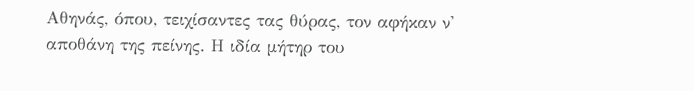Αθηνάς, όπου, τειχίσαντες τας θύρας, τον αφήκαν ν' αποθάνη της πείνης. Η ιδία μήτηρ του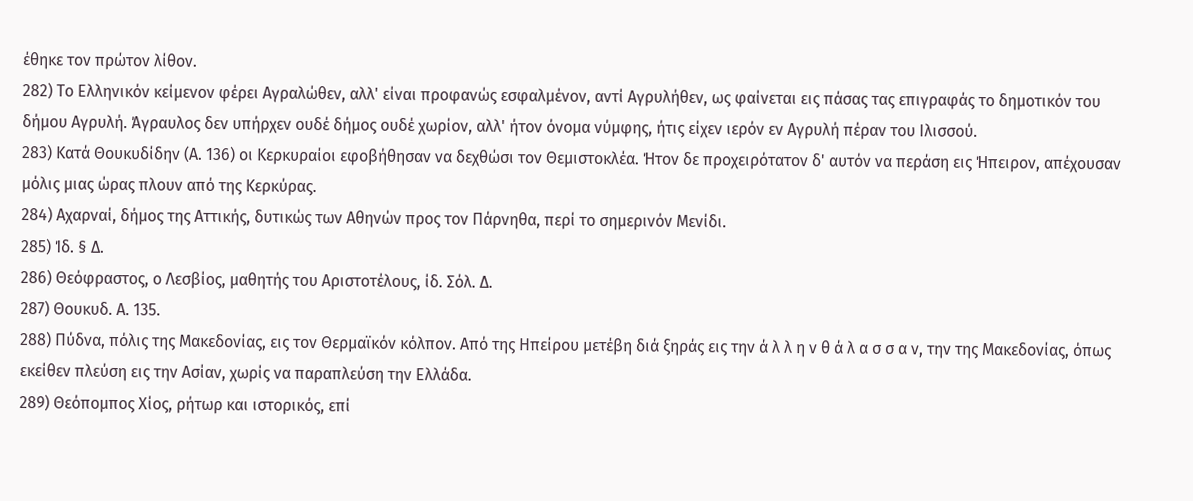έθηκε τον πρώτον λίθον.
282) Το Ελληνικόν κείμενον φέρει Αγραλώθεν, αλλ' είναι προφανώς εσφαλμένον, αντί Αγρυλήθεν, ως φαίνεται εις πάσας τας επιγραφάς το δημοτικόν του δήμου Αγρυλή. Άγραυλος δεν υπήρχεν ουδέ δήμος ουδέ χωρίον, αλλ' ήτον όνομα νύμφης, ήτις είχεν ιερόν εν Αγρυλή πέραν του Ιλισσού.
283) Κατά Θουκυδίδην (Α. 136) οι Κερκυραίοι εφοβήθησαν να δεχθώσι τον Θεμιστοκλέα. Ήτον δε προχειρότατον δ' αυτόν να περάση εις Ήπειρον, απέχουσαν μόλις μιας ώρας πλουν από της Κερκύρας.
284) Αχαρναί, δήμος της Αττικής, δυτικώς των Αθηνών προς τον Πάρνηθα, περί το σημερινόν Μενίδι.
285) Ίδ. § Δ.
286) Θεόφραστος, ο Λεσβίος, μαθητής του Αριστοτέλους, ίδ. Σόλ. Δ.
287) Θουκυδ. Α. 135.
288) Πύδνα, πόλις της Μακεδονίας, εις τον Θερμαϊκόν κόλπον. Από της Ηπείρου μετέβη διά ξηράς εις την ά λ λ η ν θ ά λ α σ σ α ν, την της Μακεδονίας, όπως εκείθεν πλεύση εις την Ασίαν, χωρίς να παραπλεύση την Ελλάδα.
289) Θεόπομπος Χίος, ρήτωρ και ιστορικός, επί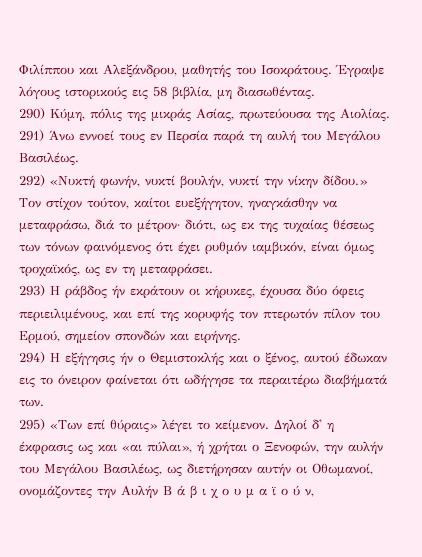Φιλίππου και Αλεξάνδρου, μαθητής του Ισοκράτους. Έγραψε λόγους ιστορικούς εις 58 βιβλία, μη διασωθέντας.
290) Κύμη, πόλις της μικράς Ασίας, πρωτεύουσα της Αιολίας.
291) Άνω εννοεί τους εν Περσία παρά τη αυλή του Μεγάλου Βασιλέως.
292) «Νυκτή φωνήν, νυκτί βουλήν, νυκτί την νίκην δίδου.»
Τον στίχον τούτον, καίτοι ευεξήγητον, ηναγκάσθην να μεταφράσω, διά το μέτρον· διότι, ως εκ της τυχαίας θέσεως των τόνων φαινόμενος ότι έχει ρυθμόν ιαμβικόν, είναι όμως τροχαϊκός, ως εν τη μεταφράσει.
293) Η ράβδος ήν εκράτουν οι κήρυκες, έχουσα δύο όφεις περιειλιμένους, και επί της κορυφής τον πτερωτόν πίλον του Ερμού, σημείον σπονδών και ειρήνης.
294) Η εξήγησις ήν ο Θεμιστοκλής και ο ξένος, αυτού έδωκαν εις το όνειρον φαίνεται ότι ωδήγησε τα περαιτέρω διαβήματά των.
295) «Των επί θύραις» λέγει το κείμενον. Δηλοί δ' η έκφρασις ως και «αι πύλαι», ή χρήται ο Ξενοφών, την αυλήν του Μεγάλου Βασιλέως, ως διετήρησαν αυτήν οι Οθωμανοί, ονομάζοντες την Αυλήν Β ά β ι χ ο υ μ α ϊ ο ύ ν,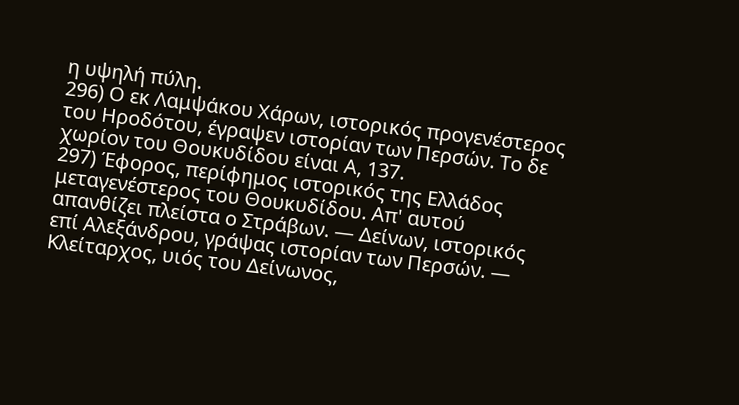η υψηλή πύλη.
296) Ο εκ Λαμψάκου Χάρων, ιστορικός προγενέστερος του Ηροδότου, έγραψεν ιστορίαν των Περσών. Το δε χωρίον του Θουκυδίδου είναι Α, 137.
297) Έφορος, περίφημος ιστορικός της Ελλάδος μεταγενέστερος του Θουκυδίδου. Απ' αυτού απανθίζει πλείστα ο Στράβων. — Δείνων, ιστορικός επί Αλεξάνδρου, γράψας ιστορίαν των Περσών. — Κλείταρχος, υιός του Δείνωνος,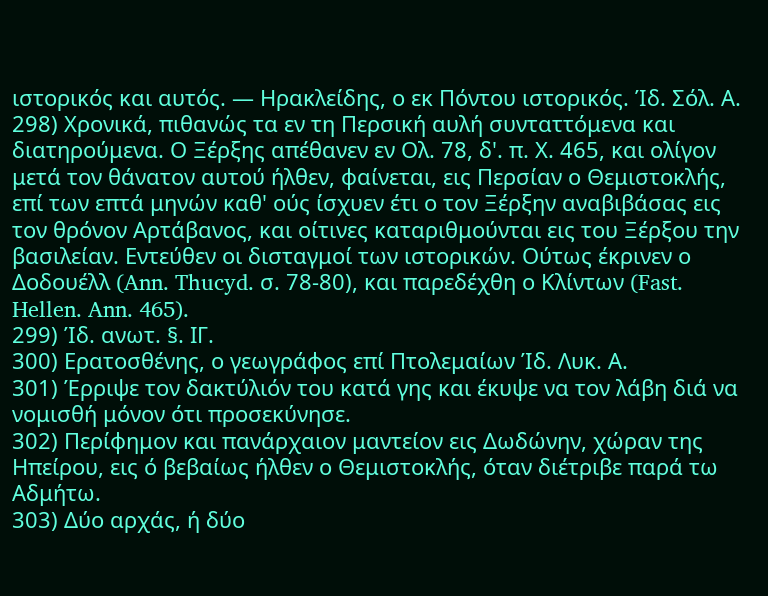ιστορικός και αυτός. — Ηρακλείδης, ο εκ Πόντου ιστορικός. Ίδ. Σόλ. Α.
298) Χρονικά, πιθανώς τα εν τη Περσική αυλή συνταττόμενα και διατηρούμενα. Ο Ξέρξης απέθανεν εν Ολ. 78, δ'. π. Χ. 465, και ολίγον μετά τον θάνατον αυτού ήλθεν, φαίνεται, εις Περσίαν ο Θεμιστοκλής, επί των επτά μηνών καθ' ούς ίσχυεν έτι ο τον Ξέρξην αναβιβάσας εις τον θρόνον Αρτάβανος, και οίτινες καταριθμούνται εις του Ξέρξου την βασιλείαν. Εντεύθεν οι δισταγμοί των ιστορικών. Ούτως έκρινεν ο Δοδουέλλ (Ann. Thucyd. σ. 78-80), και παρεδέχθη ο Κλίντων (Fast. Hellen. Ann. 465).
299) Ίδ. ανωτ. §. ΙΓ.
300) Ερατοσθένης, ο γεωγράφος επί Πτολεμαίων Ίδ. Λυκ. Α.
301) Έρριψε τον δακτύλιόν του κατά γης και έκυψε να τον λάβη διά να νομισθή μόνον ότι προσεκύνησε.
302) Περίφημον και πανάρχαιον μαντείον εις Δωδώνην, χώραν της Ηπείρου, εις ό βεβαίως ήλθεν ο Θεμιστοκλής, όταν διέτριβε παρά τω Αδμήτω.
303) Δύο αρχάς, ή δύο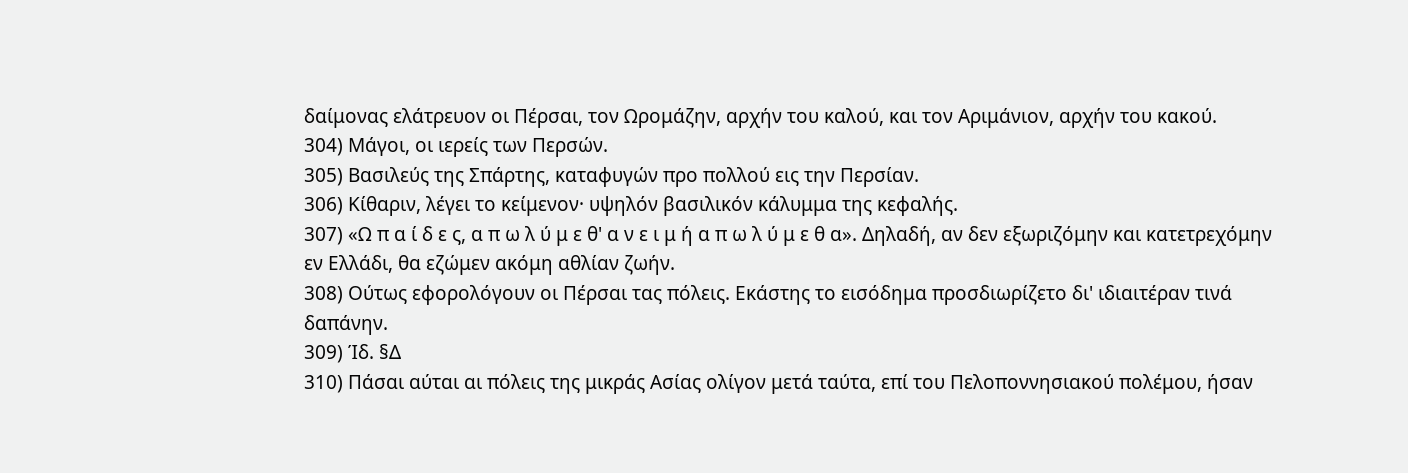δαίμονας ελάτρευον οι Πέρσαι, τον Ωρομάζην, αρχήν του καλού, και τον Αριμάνιον, αρχήν του κακού.
304) Μάγοι, οι ιερείς των Περσών.
305) Βασιλεύς της Σπάρτης, καταφυγών προ πολλού εις την Περσίαν.
306) Κίθαριν, λέγει το κείμενον· υψηλόν βασιλικόν κάλυμμα της κεφαλής.
307) «Ω π α ί δ ε ς, α π ω λ ύ μ ε θ' α ν ε ι μ ή α π ω λ ύ μ ε θ α». Δηλαδή, αν δεν εξωριζόμην και κατετρεχόμην εν Ελλάδι, θα εζώμεν ακόμη αθλίαν ζωήν.
308) Ούτως εφορολόγουν οι Πέρσαι τας πόλεις. Εκάστης το εισόδημα προσδιωρίζετο δι' ιδιαιτέραν τινά δαπάνην.
309) Ίδ. §Δ
310) Πάσαι αύται αι πόλεις της μικράς Ασίας ολίγον μετά ταύτα, επί του Πελοποννησιακού πολέμου, ήσαν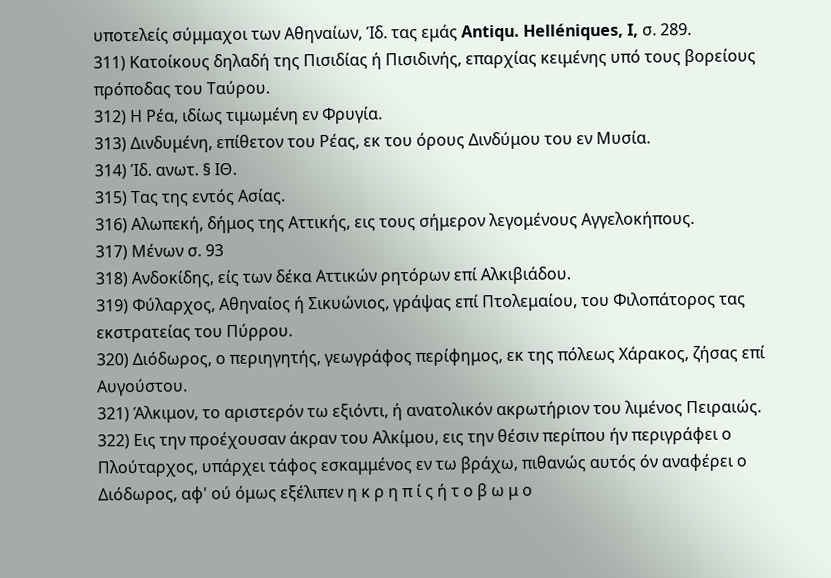υποτελείς σύμμαχοι των Αθηναίων, Ίδ. τας εμάς Antiqu. Helléniques, I, σ. 289.
311) Κατοίκους δηλαδή της Πισιδίας ή Πισιδινής, επαρχίας κειμένης υπό τους βορείους πρόποδας του Ταύρου.
312) Η Ρέα, ιδίως τιμωμένη εν Φρυγία.
313) Δινδυμένη, επίθετον του Ρέας, εκ του όρους Δινδύμου του εν Μυσία.
314) Ίδ. ανωτ. § ΙΘ.
315) Τας της εντός Ασίας.
316) Αλωπεκή, δήμος της Αττικής, εις τους σήμερον λεγομένους Αγγελοκήπους.
317) Μένων σ. 93
318) Ανδοκίδης, είς των δέκα Αττικών ρητόρων επί Αλκιβιάδου.
319) Φύλαρχος, Αθηναίος ή Σικυώνιος, γράψας επί Πτολεμαίου, του Φιλοπάτορος τας εκστρατείας του Πύρρου.
320) Διόδωρος, ο περιηγητής, γεωγράφος περίφημος, εκ της πόλεως Χάρακος, ζήσας επί Αυγούστου.
321) Άλκιμον, το αριστερόν τω εξιόντι, ή ανατολικόν ακρωτήριον του λιμένος Πειραιώς.
322) Εις την προέχουσαν άκραν του Αλκίμου, εις την θέσιν περίπου ήν περιγράφει ο Πλούταρχος, υπάρχει τάφος εσκαμμένος εν τω βράχω, πιθανώς αυτός όν αναφέρει ο Διόδωρος, αφ' ού όμως εξέλιπεν η κ ρ η π ί ς ή τ ο β ω μ ο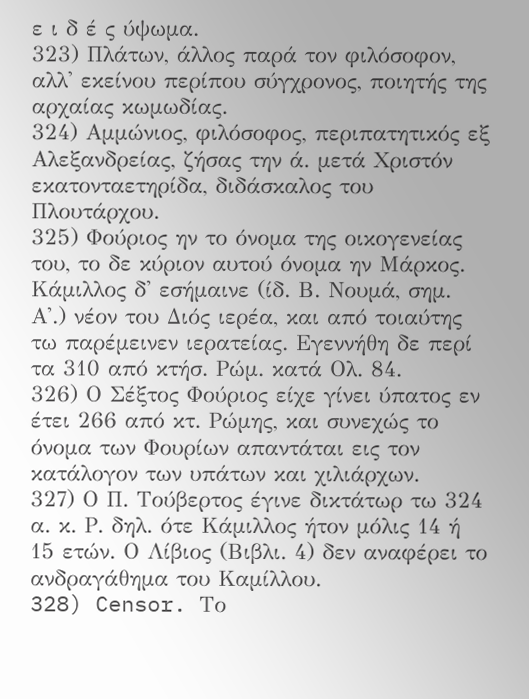ε ι δ έ ς ύψωμα.
323) Πλάτων, άλλος παρά τον φιλόσοφον, αλλ' εκείνου περίπου σύγχρονος, ποιητής της αρχαίας κωμωδίας.
324) Αμμώνιος, φιλόσοφος, περιπατητικός εξ Αλεξανδρείας, ζήσας την ά. μετά Χριστόν εκατονταετηρίδα, διδάσκαλος του Πλουτάρχου.
325) Φούριος ην το όνομα της οικογενείας του, το δε κύριον αυτού όνομα ην Μάρκος. Κάμιλλος δ' εσήμαινε (ίδ. Β. Νουμά, σημ. Α'.) νέον του Διός ιερέα, και από τοιαύτης τω παρέμεινεν ιερατείας. Εγεννήθη δε περί τα 310 από κτήσ. Ρώμ. κατά Ολ. 84.
326) Ο Σέξτος Φούριος είχε γίνει ύπατος εν έτει 266 από κτ. Ρώμης, και συνεχώς το όνομα των Φουρίων απαντάται εις τον κατάλογον των υπάτων και χιλιάρχων.
327) Ο Π. Τούβερτος έγινε δικτάτωρ τω 324 α. κ. Ρ. δηλ. ότε Κάμιλλος ήτον μόλις 14 ή 15 ετών. Ο Λίβιος (Βιβλι. 4) δεν αναφέρει το ανδραγάθημα του Καμίλλου.
328) Censor. Το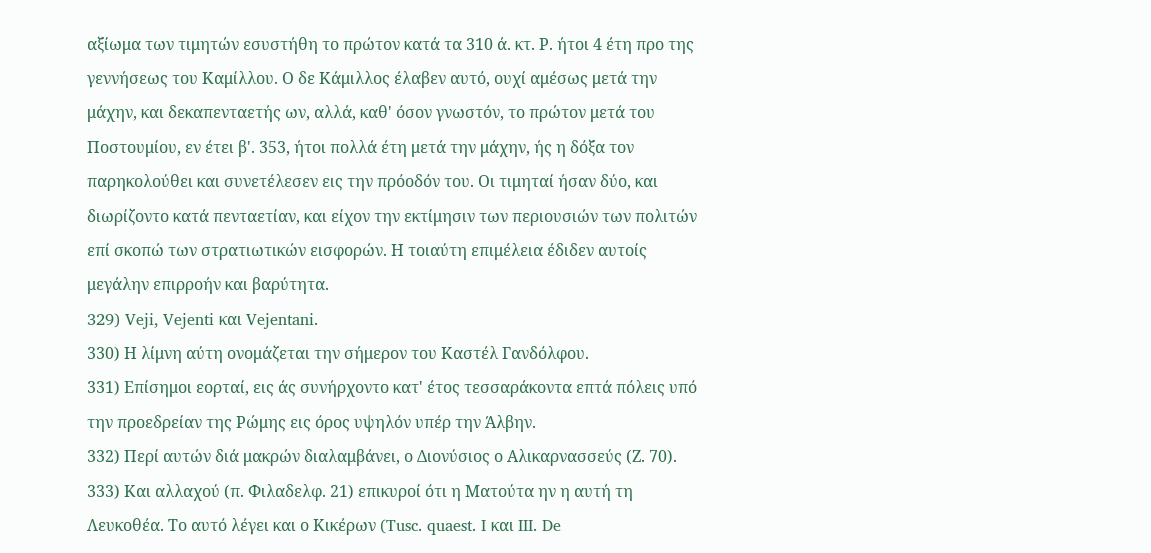αξίωμα των τιμητών εσυστήθη το πρώτον κατά τα 310 ά. κτ. Ρ. ήτοι 4 έτη προ της γεννήσεως του Καμίλλου. Ο δε Κάμιλλος έλαβεν αυτό, ουχί αμέσως μετά την μάχην, και δεκαπενταετής ων, αλλά, καθ' όσον γνωστόν, το πρώτον μετά του Ποστουμίου, εν έτει β'. 353, ήτοι πολλά έτη μετά την μάχην, ής η δόξα τον παρηκολούθει και συνετέλεσεν εις την πρόοδόν του. Οι τιμηταί ήσαν δύο, και διωρίζοντο κατά πενταετίαν, και είχον την εκτίμησιν των περιουσιών των πολιτών επί σκοπώ των στρατιωτικών εισφορών. Η τοιαύτη επιμέλεια έδιδεν αυτοίς μεγάλην επιρροήν και βαρύτητα.
329) Veji, Vejenti και Vejentani.
330) Η λίμνη αύτη ονομάζεται την σήμερον του Καστέλ Γανδόλφου.
331) Επίσημοι εορταί, εις άς συνήρχοντο κατ' έτος τεσσαράκοντα επτά πόλεις υπό την προεδρείαν της Ρώμης εις όρος υψηλόν υπέρ την Άλβην.
332) Περί αυτών διά μακρών διαλαμβάνει, ο Διονύσιος ο Αλικαρνασσεύς (Ζ. 70).
333) Και αλλαχού (π. Φιλαδελφ. 21) επικυροί ότι η Ματούτα ην η αυτή τη Λευκοθέα. Το αυτό λέγει και ο Κικέρων (Tusc. quaest. I και III. De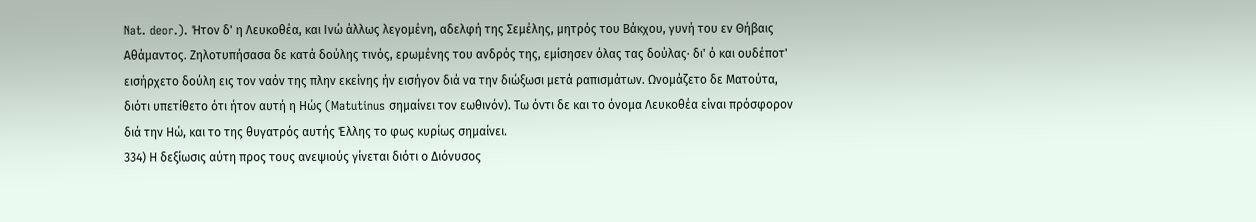Nat. deor.). Ήτον δ' η Λευκοθέα, και Ινώ άλλως λεγομένη, αδελφή της Σεμέλης, μητρός του Βάκχου, γυνή του εν Θήβαις Αθάμαντος. Ζηλοτυπήσασα δε κατά δούλης τινός, ερωμένης του ανδρός της, εμίσησεν όλας τας δούλας· δι' ό και ουδέποτ' εισήρχετο δούλη εις τον ναόν της πλην εκείνης ήν εισήγον διά να την διώξωσι μετά ραπισμάτων. Ωνομάζετο δε Ματούτα, διότι υπετίθετο ότι ήτον αυτή η Ηώς (Matutinus σημαίνει τον εωθινόν). Τω όντι δε και το όνομα Λευκοθέα είναι πρόσφορον διά την Ηώ, και το της θυγατρός αυτής Έλλης το φως κυρίως σημαίνει.
334) Η δεξίωσις αύτη προς τους ανεψιούς γίνεται διότι ο Διόνυσος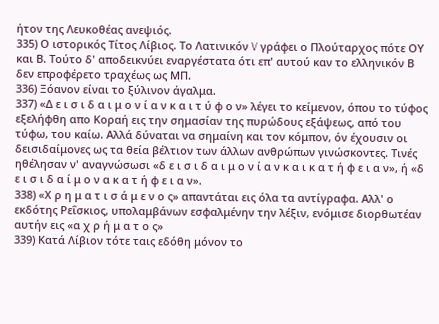ήτον της Λευκοθέας ανεψιός.
335) Ο ιστορικός Τίτος Λίβιος. Το Λατινικόν V γράφει ο Πλούταρχος πότε ΟΥ και Β. Τούτο δ' αποδεικνύει εναργέστατα ότι επ' αυτού καν το ελληνικόν Β δεν επροφέρετο τραχέως ως ΜΠ.
336) Ξόανον είναι το ξύλινον άγαλμα.
337) «Δ ε ι σ ι δ α ι μ ο ν ί α ν κ α ι τ ύ φ ο ν» λέγει το κείμενον, όπου το τύφος εξελήφθη απο Κοραή εις την σημασίαν της πυρώδους εξάψεως, από του τύφω, του καίω. Αλλά δύναται να σημαίνη και τον κόμπον, όν έχουσιν οι δεισιδαίμονες ως τα θεία βέλτιον των άλλων ανθρώπων γινώσκοντες. Τινές ηθέλησαν ν' αναγνώσωσι «δ ε ι σ ι δ α ι μ ο ν ί α ν κ α ι κ α τ ή φ ε ι α ν», ή «δ ε ι σ ι δ α ί μ ο ν α κ α τ ή φ ε ι α ν».
338) «Χ ρ η μ α τ ι σ ά μ ε ν ο ς» απαντάται εις όλα τα αντίγραφα. Αλλ' ο εκδότης Ρεΐσκιος, υπολαμβάνων εσφαλμένην την λέξιν, ενόμισε διορθωτέαν αυτήν εις «α χ ρ ή μ α τ ο ς»
339) Κατά Λίβιον τότε ταις εδόθη μόνον το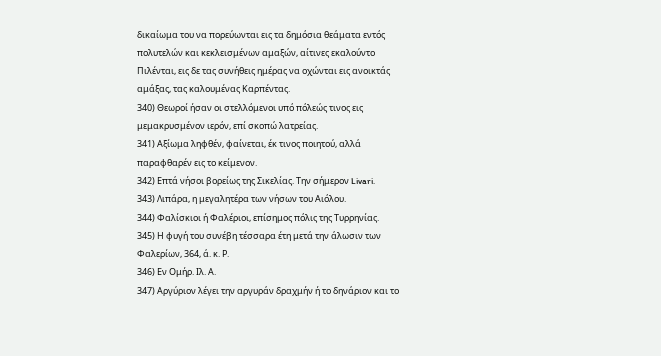δικαίωμα του να πορεύωνται εις τα δημόσια θεάματα εντός πολυτελών και κεκλεισμένων αμαξών, αίτινες εκαλούντο Πιλένται, εις δε τας συνήθεις ημέρας να οχώνται εις ανοικτάς αμάξας, τας καλουμένας Καρπέντας.
340) Θεωροί ήσαν οι στελλόμενοι υπό πόλεώς τινος εις μεμακρυσμένον ιερόν, επί σκοπώ λατρείας.
341) Αξίωμα ληφθέν, φαίνεται, έκ τινος ποιητού, αλλά παραφθαρέν εις το κείμενον.
342) Επτά νήσοι βορείως της Σικελίας. Την σήμερον Livari.
343) Λιπάρα, η μεγαλητέρα των νήσων του Αιόλου.
344) Φαλίσκιοι ή Φαλέριοι, επίσημος πόλις της Τυρρηνίας.
345) Η φυγή του συνέβη τέσσαρα έτη μετά την άλωσιν των Φαλερίων, 364, ά. κ. Ρ.
346) Εν Ομήρ. Ιλ. Α.
347) Αργύριον λέγει την αργυράν δραχμήν ή το δηνάριον και το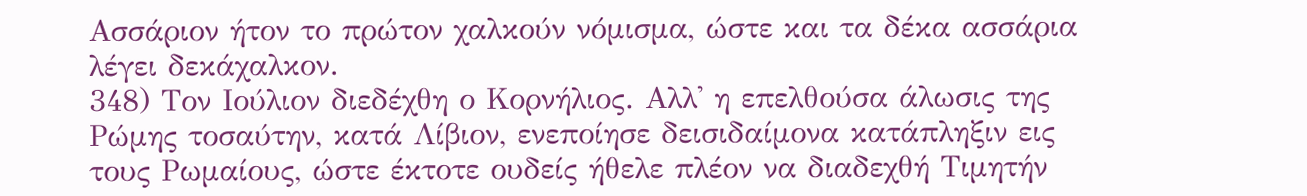Ασσάριον ήτον το πρώτον χαλκούν νόμισμα, ώστε και τα δέκα ασσάρια λέγει δεκάχαλκον.
348) Τον Ιούλιον διεδέχθη ο Κορνήλιος. Αλλ' η επελθούσα άλωσις της Ρώμης τοσαύτην, κατά Λίβιον, ενεποίησε δεισιδαίμονα κατάπληξιν εις τους Ρωμαίους, ώστε έκτοτε ουδείς ήθελε πλέον να διαδεχθή Τιμητήν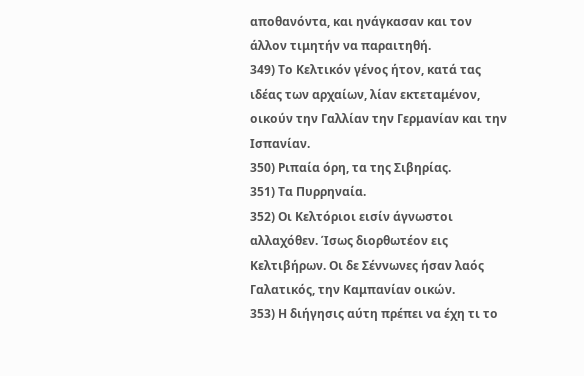αποθανόντα, και ηνάγκασαν και τον άλλον τιμητήν να παραιτηθή.
349) Το Κελτικόν γένος ήτον, κατά τας ιδέας των αρχαίων, λίαν εκτεταμένον, οικούν την Γαλλίαν την Γερμανίαν και την Ισπανίαν.
350) Ριπαία όρη, τα της Σιβηρίας.
351) Τα Πυρρηναία.
352) Οι Κελτόριοι εισίν άγνωστοι αλλαχόθεν. Ίσως διορθωτέον εις Κελτιβήρων. Οι δε Σέννωνες ήσαν λαός Γαλατικός, την Καμπανίαν οικών.
353) Η διήγησις αύτη πρέπει να έχη τι το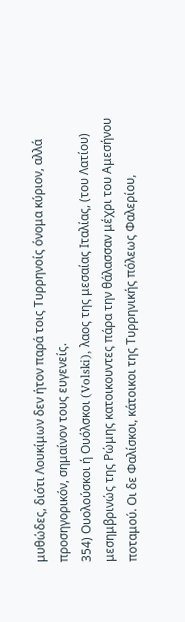μυθώδες, διότι Λουκίμων δεν ήτον παρά τοις Τυρρηνοίς όνομα κύριον, αλλά προσηγορικόν, σημαίνον τους ευγενείς.
354) Ουολούσκοι ή Ουόλσκοι (Volski), λαος της μεσαίας Ιταλίας, (του Λατίου) μεσημβρινώς της Ρώμης κατοικουντες πάρα την θάλασσαν μέχρι του Αμεσήνου ποταμού. Οι δε Φαλίσκοι, κάτοικοι της Τυρρηνικής πόλεως Φαλερίου,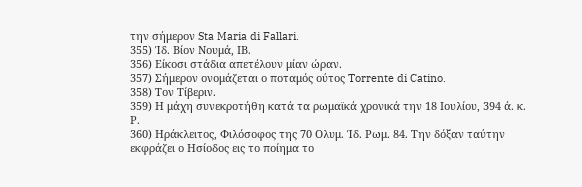την σήμερον Sta Maria di Fallari.
355) Ίδ. Βίον Νουμά, ΙΒ.
356) Είκοσι στάδια απετέλουν μίαν ώραν.
357) Σήμερον ονομάζεται ο ποταμός ούτος Torrente di Catino.
358) Τον Τίβεριν.
359) Η μάχη συνεκροτήθη κατά τα ρωμαϊκά χρονικά την 18 Ιουλίου, 394 ά. κ. Ρ.
360) Ηράκλειτος, Φιλόσοφος της 70 Ολυμ. Ίδ. Ρωμ. 84. Την δόξαν ταύτην εκφράζει ο Ησίοδος εις το ποίημα το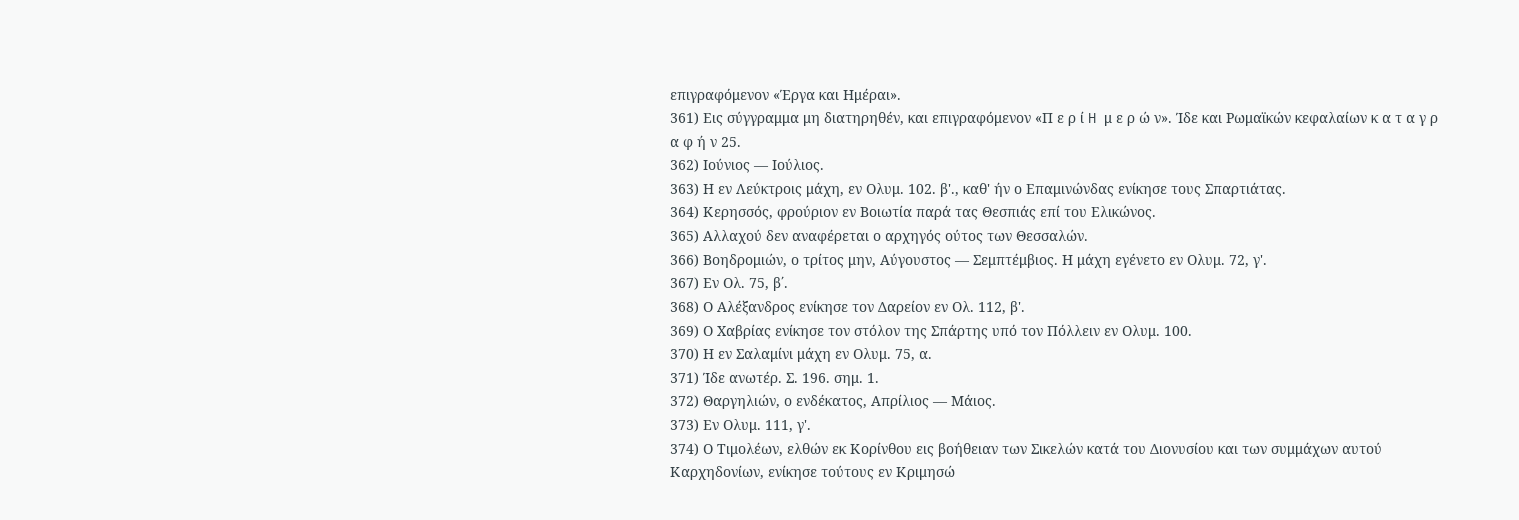επιγραφόμενον «Έργα και Ημέραι».
361) Εις σύγγραμμα μη διατηρηθέν, και επιγραφόμενον «Π ε ρ ί H μ ε ρ ώ ν». Ίδε και Ρωμαϊκών κεφαλαίων κ α τ α γ ρ α φ ή ν 25.
362) Ιούνιος — Ιούλιος.
363) Η εν Λεύκτροις μάχη, εν Ολυμ. 102. β'., καθ' ήν ο Επαμινώνδας ενίκησε τους Σπαρτιάτας.
364) Κερησσός, φρούριον εν Βοιωτία παρά τας Θεσπιάς επί του Ελικώνος.
365) Αλλαχού δεν αναφέρεται ο αρχηγός ούτος των Θεσσαλών.
366) Βοηδρομιών, ο τρίτος μην, Αύγουστος — Σεμπτέμβιος. Η μάχη εγένετο εν Ολυμ. 72, γ'.
367) Εν Ολ. 75, β΄.
368) Ο Αλέξανδρος ενίκησε τον Δαρείον εν Ολ. 112, β'.
369) Ο Χαβρίας ενίκησε τον στόλον της Σπάρτης υπό τον Πόλλειν εν Ολυμ. 100.
370) Η εν Σαλαμίνι μάχη εν Ολυμ. 75, α.
371) Ίδε ανωτέρ. Σ. 196. σημ. 1.
372) Θαργηλιών, ο ενδέκατος, Απρίλιος — Μάιος.
373) Εν Ολυμ. 111, γ'.
374) Ο Τιμολέων, ελθών εκ Κορίνθου εις βοήθειαν των Σικελών κατά του Διονυσίου και των συμμάχων αυτού Καρχηδονίων, ενίκησε τούτους εν Κριμησώ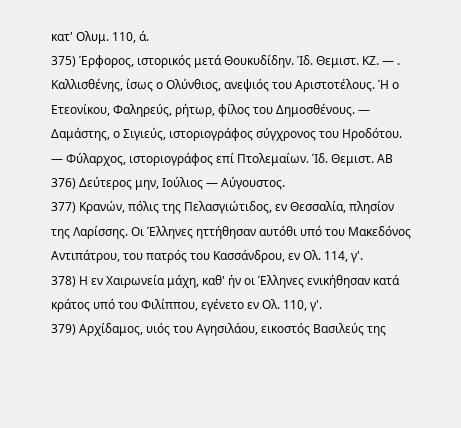κατ' Ολυμ. 110, ά.
375) Έρφορος, ιστορικός μετά Θουκυδίδην. Ίδ. Θεμιστ. ΚΖ. — . Καλλισθένης, ίσως ο Ολύνθιος, ανεψιός του Αριστοτέλους. Ή ο Ετεονίκου, Φαληρεύς, ρήτωρ, φίλος του Δημοσθένους. — Δαμάστης, ο Σιγιεύς, ιστοριογράφος σύγχρονος του Ηροδότου. — Φύλαρχος, ιστοριογράφος επί Πτολεμαίων. Ίδ. Θεμιστ. ΑΒ
376) Δεύτερος μην, Ιούλιος — Αύγουστος.
377) Κρανών, πόλις της Πελασγιώτιδος, εν Θεσσαλία, πλησίον της Λαρίσσης. Οι Έλληνες ηττήθησαν αυτόθι υπό του Μακεδόνος Αντιπάτρου, του πατρός του Κασσάνδρου, εν Ολ. 114, γ'.
378) Η εν Χαιρωνεία μάχη, καθ' ήν οι Έλληνες ενικήθησαν κατά κράτος υπό του Φιλίππου, εγένετο εν Ολ. 110, γ'.
379) Αρχίδαμος, υιός του Αγησιλάου, εικοστός Βασιλεύς της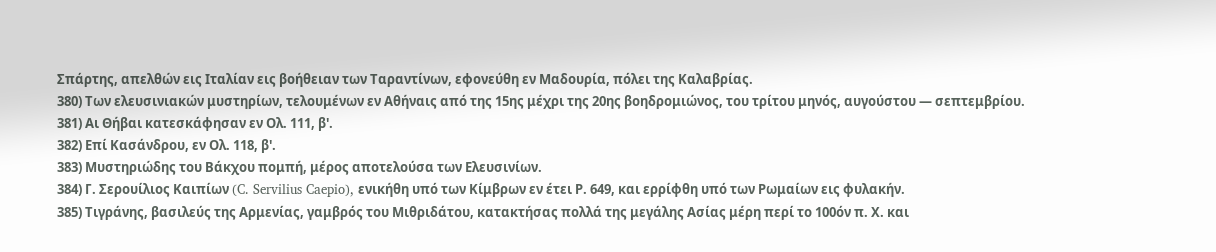Σπάρτης, απελθών εις Ιταλίαν εις βοήθειαν των Ταραντίνων, εφονεύθη εν Μαδουρία, πόλει της Καλαβρίας.
380) Των ελευσινιακών μυστηρίων, τελουμένων εν Αθήναις από της 15ης μέχρι της 20ης βοηδρομιώνος, του τρίτου μηνός, αυγούστου — σεπτεμβρίου.
381) Αι Θήβαι κατεσκάφησαν εν Ολ. 111, β'.
382) Επί Κασάνδρου, εν Ολ. 118, β'.
383) Μυστηριώδης του Βάκχου πομπή, μέρος αποτελούσα των Ελευσινίων.
384) Γ. Σερουίλιος Καιπίων (C. Servilius Caepio), ενικήθη υπό των Κίμβρων εν έτει Ρ. 649, και ερρίφθη υπό των Ρωμαίων εις φυλακήν.
385) Τιγράνης, βασιλεύς της Αρμενίας, γαμβρός του Μιθριδάτου, κατακτήσας πολλά της μεγάλης Ασίας μέρη περί το 100όν π. Χ. και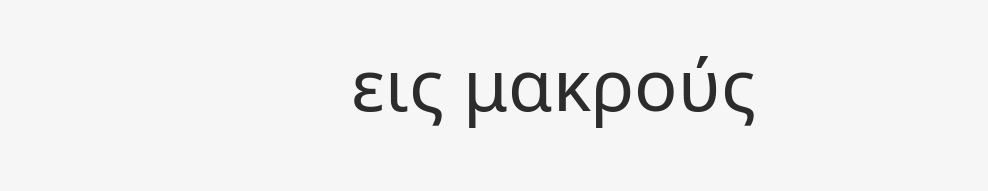εις μακρούς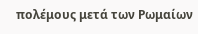πολέμους μετά των Ρωμαίων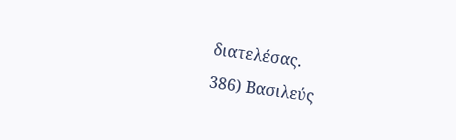διατελέσας.
386) Βασιλεύς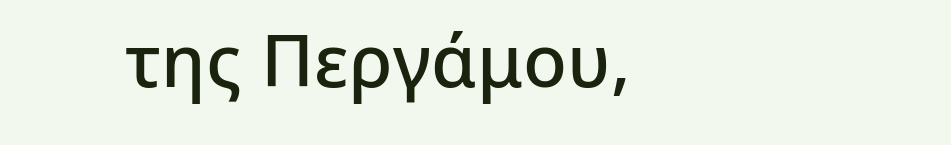της Περγάμου,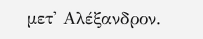μετ' Αλέξανδρον.